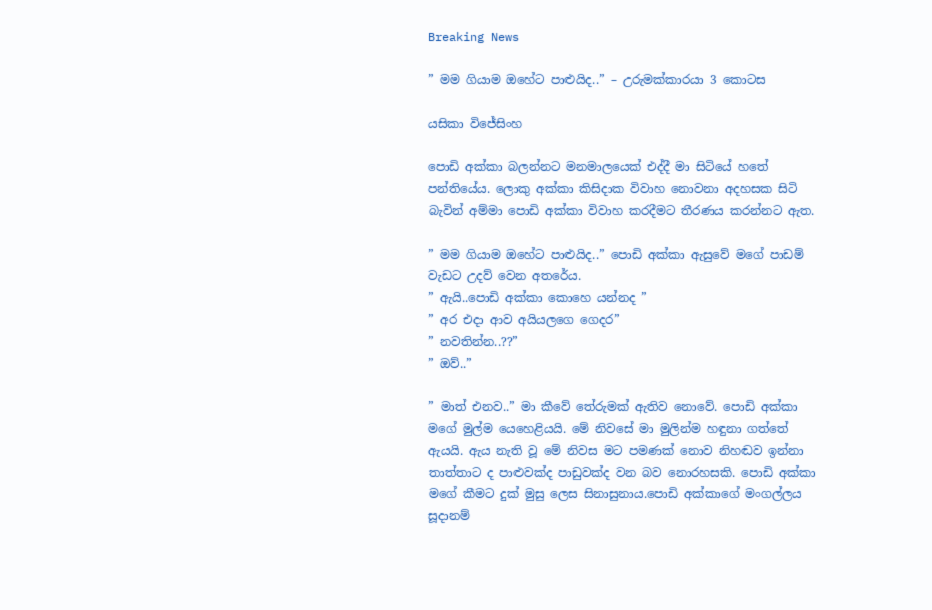Breaking News

” මම ගියාම ඔහේට පාළුයිද..” – උරුමක්කාරයා 3 කොටස

යසිකා විජේසිංහ

පොඩි අක්කා බලන්නට මනමාලයෙක් එද්දී මා සිටියේ හතේ පන්තියේය. ලොකු අක්කා කිසිදාක විවාහ නොවනා අදහසක සිටි බැවින් අම්මා පොඩි අක්කා විවාහ කරදීමට තීරණය කරන්නට ඇත.

” මම ගියාම ඔහේට පාළුයිද..” පොඩි අක්කා ඇසුවේ මගේ පාඩම් වැඩට උදව් වෙන අතරේය.
” ඇයි..පොඩි අක්කා කොහෙ යන්නද ”
” අර එදා ආව අයියලගෙ ගෙදර”
” නවතින්න..??”
” ඔව්..”

” මාත් එනව..” මා කීවේ තේරුමක් ඇතිව නොවේ. පොඩි අක්කා මගේ මුල්ම යෙහෙළියයි. මේ නිවසේ මා මුලින්ම හඳුනා ගත්තේ ඇයයි. ඇය නැති වූ මේ නිවස මට පමණක් නොව නිහඬව ඉන්නා තාත්තාට ද පාළුවක්ද පාඩුවක්ද වන බව නොරහසකි. පොඩි අක්කා මගේ කීමට දුක් මුසු ලෙස සිනාසුනාය.පොඩි අක්කාගේ මංගල්ලය සූදානම්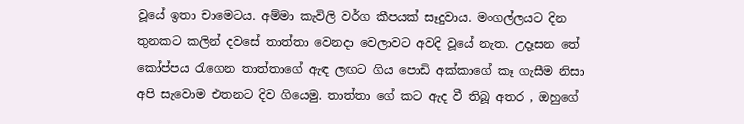වූයේ ඉතා චාමෙටය. අම්මා කැවිලි වර්ග කීපයක් සෑදුවාය. මංගල්ලයට දින තුනකට කලින් දවසේ තාත්තා වෙනදා වෙලාවට අවදි වූයේ නැත. උදෑසන තේ කෝප්පය රැගෙන තාත්තාගේ ඇඳ ලඟට ගිය පොඩි අක්කාගේ කෑ ගැසීම නිසා අපි සැවොම එතනට දිව ගියෙමු. තාත්තා ගේ කට ඇද වී තිබූ අතර , ඔහුගේ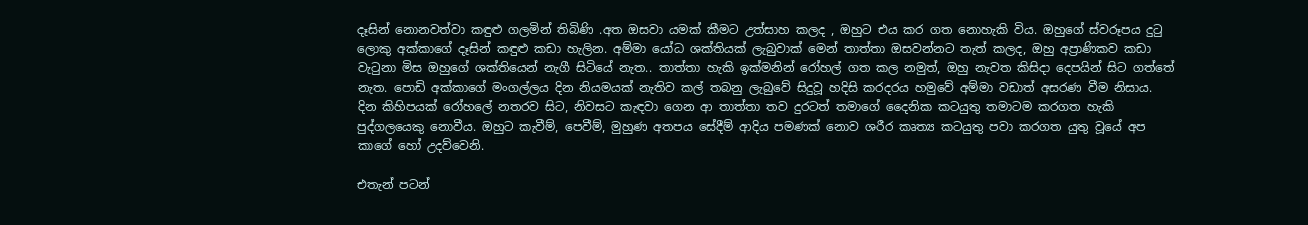දෑසින් නොනවත්වා කඳුළු ගලමින් තිබිණි .අත ඔසවා යමක් කීමට උත්සාහ කලද , ඔහුට එය කර ගත නොහැකි විය. ඔහුගේ ස්වරූපය දුටු ලොකු අක්කාගේ දෑසින් කඳුළු කඩා හැලින. අම්මා යෝධ ශක්තියක් ලැබුවාක් මෙන් තාත්තා ඔසවන්නට තැත් කලද, ඔහු අප්‍රාණිකව කඩා වැටුනා මිස ඔහුගේ ශක්තියෙන් නැගී සිටියේ නැත.. තාත්තා හැකි ඉක්මනින් රෝහල් ගත කල නමුත්, ඔහු නැවත කිසිදා දෙපයින් සිට ගත්තේ නැත. පොඩි අක්කාගේ මංගල්ලය දින නියමයක් නැතිව කල් තබනු ලැබුවේ සිදුවූ හදිසි කරදරය හමුවේ අම්මා වඩාත් අසරණ වීම නිසාය. දින කිහිපයක් රෝහලේ නතරව සිට, නිවසට කැඳවා ගෙන ආ තාත්තා තව දුරටත් තමාගේ දෛනික කටයුතු තමාටම කරගත හැකි පුද්ගලයෙකු නොවීය. ඔහුට කැවීම්, පෙවීම්, මුහුණ අතපය සේදීම් ආදිය පමණක් නොව ශරීර කෘත්‍ය කටයුතු පවා කරගත යුතු වූයේ අප කාගේ හෝ උදව්වෙනි.

එතැන් පටන්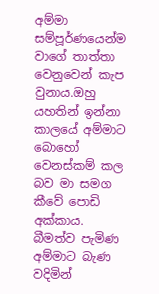අම්මා සම්පූර්ණයෙන්ම වාගේ තාත්තා වෙනුවෙන් කැප වුනාය.ඔහු යහතින් ඉන්නා කාලයේ අම්මාට බොහෝ වෙනස්කම් කල බව මා සමග කීවේ පොඩි අක්කාය. බීමත්ව පැමිණ අම්මාට බැණ වදිමින්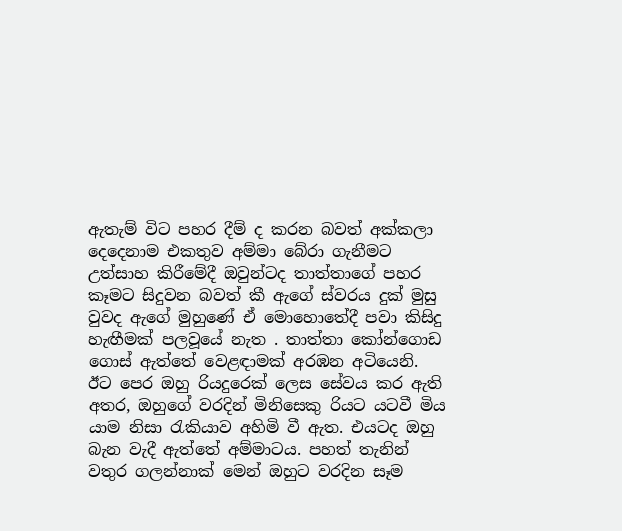ඇතැම් විට පහර දීම් ද කරන බවත් අක්කලා දෙදෙනාම එකතුව අම්මා බේරා ගැනීමට උත්සාහ කිරීමේදී ඔවුන්ටද තාත්තාගේ පහර කෑමට සිදුවන බවත් කී ඇගේ ස්වරය දුක් මුසු වුවද ඇගේ මුහුණේ ඒ මොහොතේදී පවා කිසිදු හැඟීමක් පලවූයේ නැත . තාත්තා කෝන්ගොඩ ගොස් ඇත්තේ වෙළඳාමක් අරඹන අටියෙනි. ඊට පෙර ඔහු රියදුරෙක් ලෙස සේවය කර ඇති අතර, ඔහුගේ වරදින් මිනිසෙකු රියට යටවී මිය යාම නිසා රැකියාව අහිමි වී ඇත. එයටද ඔහු බැන වැදී ඇත්තේ අම්මාටය. පහත් තැනින් වතුර ගලන්නාක් මෙන් ඔහුට වරදින සෑම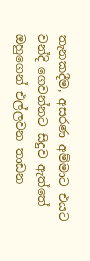තැනකදීම, අසරණ අම්මාට එයට වන්දි ගෙවන්නට සිදුව ඇත්තේ ඔහුගෙන් එල්ලවන තාඩන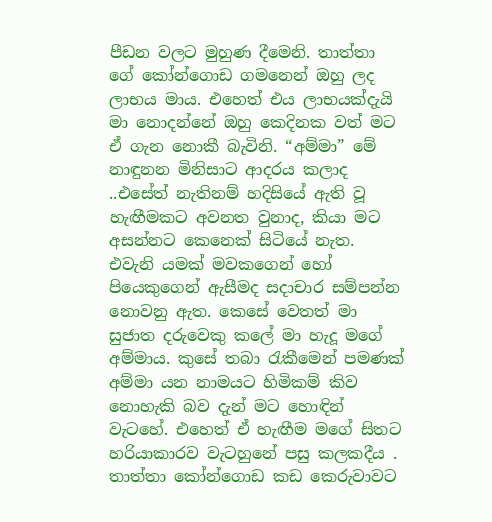පීඩන වලට මුහුණ දීමෙනි. තාත්තා ගේ කෝන්ගොඩ ගමනෙන් ඔහු ලද ලාභය මාය. එහෙත් එය ලාභයක්දැයි මා නොදන්නේ ඔහු කෙදිනක වත් මට ඒ ගැන නොකී බැවිනි. “අම්මා” මේ නාඳුනන මිනිසාට ආදරය කලාද ..එසේත් නැතිනම් හදිසියේ ඇති වූ හැඟීමකට අවනත වුනාද, කියා මට අසන්නට කෙනෙක් සිටියේ නැත. එවැනි යමක් මවකගෙන් හෝ පියෙකුගෙන් ඇසීමද සදාචාර සම්පන්න නොවනු ඇත. කෙසේ වෙතත් මා සුජාත දරුවෙකු කලේ මා හැදූ මගේ අම්මාය. කුසේ තබා රැකීමෙන් පමණක් අම්මා යන නාමයට හිමිකම් කිව නොහැකි බව දැන් මට හොඳින් වැටහේ. එහෙත් ඒ හැඟීම මගේ සිතට හරියාකාරව වැටහුනේ පසු කලකදීය . තාත්තා කෝන්ගොඩ කඩ කෙරුවාවට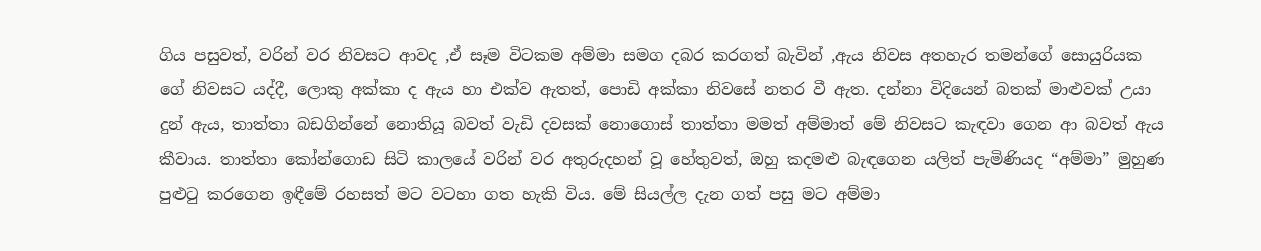ගිය පසුවත්, වරින් වර නිවසට ආවද ,ඒ සෑම විටකම අම්මා සමග දබර කරගත් බැවින් ,ඇය නිවස අතහැර තමන්ගේ සොයුරියක ගේ නිවසට යද්දී, ලොකු අක්කා ද ඇය හා එක්ව ඇතත්, පොඩි අක්කා නිවසේ නතර වී ඇත. දන්නා විදියෙන් බතක් මාළුවක් උයා දුන් ඇය, තාත්තා බඩගින්නේ නොතියූ බවත් වැඩි දවසක් නොගොස් තාත්තා මමත් අම්මාත් මේ නිවසට කැඳවා ගෙන ආ බවත් ඇය කීවාය. තාත්තා කෝන්ගොඩ සිටි කාලයේ වරින් වර අතුරුදහන් වූ හේතුවත්, ඔහු කදමළු බැඳගෙන යලිත් පැමිණියද “අම්මා” මුහුණ පුළුටු කරගෙන ඉඳීමේ රහසත් මට වටහා ගත හැකි විය. මේ සියල්ල දැන ගත් පසු මට අම්මා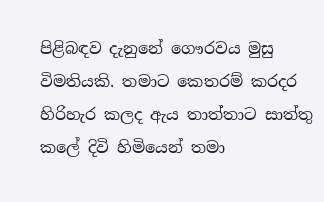පිළිබඳව දැනුනේ ගෞරවය මුසු විමතියකි. තමාට කෙතරම් කරදර හිරිහැර කලද ඇය තාත්තාට සාත්තු කලේ දිවි හිමියෙන් තමා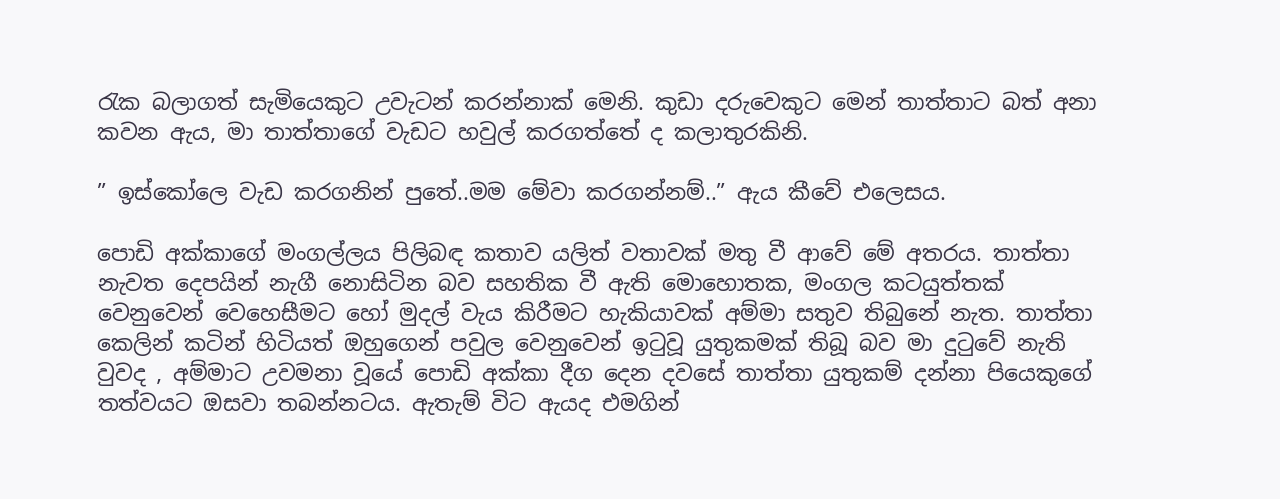රැක බලාගත් සැමියෙකුට උවැටන් කරන්නාක් මෙනි. කුඩා දරුවෙකුට මෙන් තාත්තාට බත් අනා කවන ඇය, මා තාත්තාගේ වැඩට හවුල් කරගත්තේ ද කලාතුරකිනි.

” ඉස්කෝලෙ වැඩ කරගනින් පුතේ..මම මේවා කරගන්නම්..” ඇය කීවේ එලෙසය.

පොඩි අක්කාගේ මංගල්ලය පිලිබඳ කතාව යලිත් වතාවක් මතු වී ආවේ මේ අතරය. තාත්තා නැවත දෙපයින් නැගී නොසිටින බව සහතික වී ඇති මොහොතක, මංගල කටයුත්තක් වෙනුවෙන් වෙහෙසීමට හෝ මුදල් වැය කිරීමට හැකියාවක් අම්මා සතුව තිබුනේ නැත. තාත්තා කෙලින් කටින් හිටියත් ඔහුගෙන් පවුල වෙනුවෙන් ඉටුවූ යුතුකමක් තිබූ බව මා දුටුවේ නැති වුවද , අම්මාට උවමනා වූයේ පොඩි අක්කා දීග දෙන දවසේ තාත්තා යුතුකම් දන්නා පියෙකුගේ තත්වයට ඔසවා තබන්නටය. ඇතැම් විට ඇයද එමගින්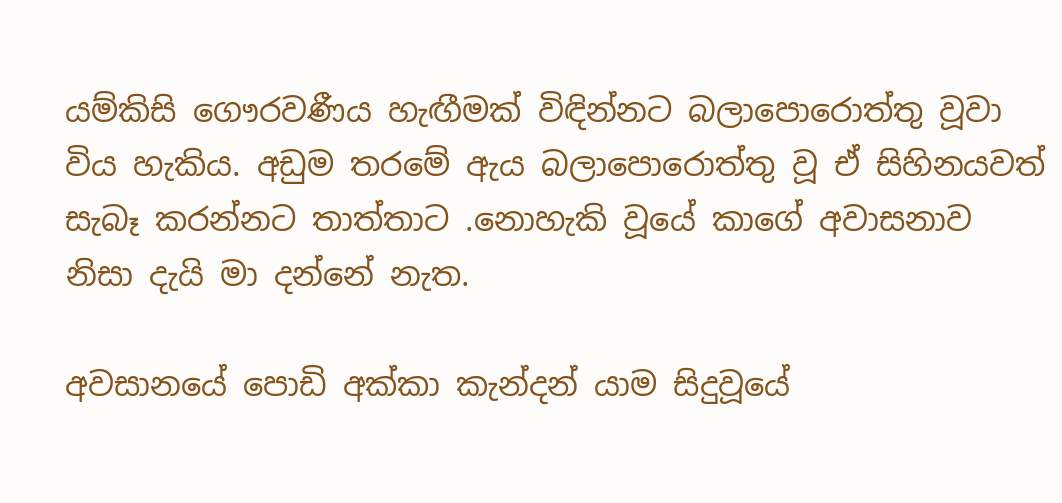යම්කිසි ගෞරවණීය හැඟීමක් විඳින්නට බලාපොරොත්තු වූවා විය හැකිය. අඩුම තරමේ ඇය බලාපොරොත්තු වූ ඒ සිහිනයවත් සැබෑ කරන්නට තාත්තාට .නොහැකි වූයේ කාගේ අවාසනාව නිසා දැයි මා දන්නේ නැත.

අවසානයේ පොඩි අක්කා කැන්දන් යාම සිදුවූයේ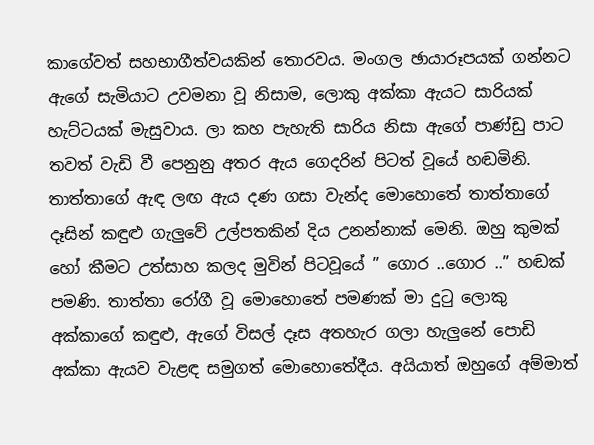කාගේවත් සහභාගීත්වයකින් තොරවය. මංගල ඡායාරූපයක් ගන්නට ඇගේ සැමියාට උවමනා වූ නිසාම, ලොකු අක්කා ඇයට සාරියක් හැට්ටයක් මැසුවාය. ලා කහ පැහැති සාරිය නිසා ඇගේ පාණ්ඩු පාට තවත් වැඩි වී පෙනුනු අතර ඇය ගෙදරින් පිටත් වූයේ හඬමිනි. තාත්තාගේ ඇඳ ලඟ ඇය දණ ගසා වැන්ද මොහොතේ තාත්තාගේ දෑසින් කඳුළු ගැලුවේ උල්පතකින් දිය උනන්නාක් මෙනි. ඔහු කුමක් හෝ කීමට උත්සාහ කලද මුවින් පිටවූයේ ” ගොර ..ගොර ..” හඬක් පමණි. තාත්තා රෝගී වූ මොහොතේ පමණක් මා දුටු ලොකු අක්කාගේ කඳුළු, ඇගේ විසල් දෑස අතහැර ගලා හැලුනේ පොඩි අක්කා ඇයව වැළඳ සමුගත් මොහොතේදීය. අයියාත් ඔහුගේ අම්මාත්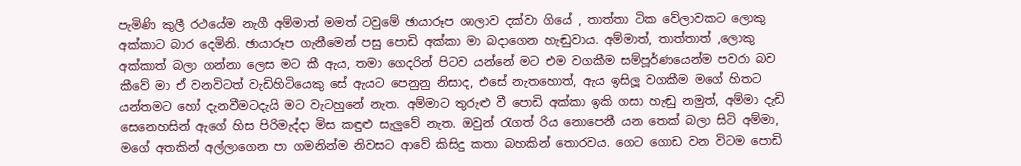පැමිණි කුලී රථයේම නැගී අම්මාත් මමත් ටවුමේ ඡායාරූප ශාලාව දක්වා ගියේ , තාත්තා ටික වේලාවකට ලොකු අක්කාට බාර දෙමිනි. ඡායාරූප ගැනීමෙන් පසු පොඩි අක්කා මා බදාගෙන හැඬුවාය. අම්මාත්, තාත්තාත් ,ලොකු අක්කාත් බලා ගන්නා ලෙස මට කී ඇය, තමා ගෙදරින් පිටව යන්නේ මට එම වගකීම සම්පූර්ණයෙන්ම පවරා බව කීවේ මා ඒ වනවිටත් වැඩිහිටියෙකු සේ ඇයට පෙනුනු නිසාද, එසේ නැතහොත්, ඇය ඉසිලූ වගකීම මගේ හිතට යන්තමට හෝ දැනවීමටදැයි මට වැටහුනේ නැත. අම්මාට තුරුළු වී පොඩි අක්කා ඉකි ගසා හැඬු නමුත්, අම්මා දැඩි සෙනෙහසින් ඇගේ හිස පිරිමැද්දා මිස කඳුළු සැලුවේ නැත. ඔවුන් රැගත් රිය නොපෙනී යන තෙක් බලා සිටි අම්මා, මගේ අතකින් අල්ලාගෙන පා ගමනින්ම නිවසට ආවේ කිසිදු කතා බහකින් තොරවය. ගෙට ගොඩ වන විටම පොඩි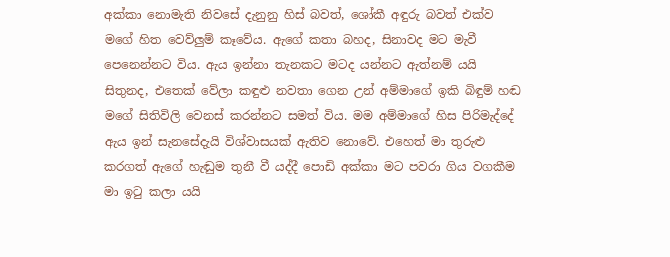අක්කා නොමැති නිවසේ දැනුනු හිස් බවත්, ශෝකී අඳුරු බවත් එක්ව මගේ හිත වෙව්ලුම් කෑවේය. ඇගේ කතා බහද, සිනාවද මට මැවී පෙනෙන්නට විය. ඇය ඉන්නා තැනකට මටද යන්නට ඇත්නම් යයි සිතුනද, එතෙක් වේලා කඳුළු නවතා ගෙන උන් අම්මාගේ ඉකි බිඳුම් හඬ මගේ සිතිවිලි වෙනස් කරන්නට සමත් විය. මම අම්මාගේ හිස පිරිමැද්දේ ඇය ඉන් සැනසේදැයි විශ්වාසයක් ඇතිව නොවේ. එහෙත් මා තුරුළු කරගත් ඇගේ හැඬුම තුනී වී යද්දී පොඩි අක්කා මට පවරා ගිය වගකීම මා ඉටු කලා යයි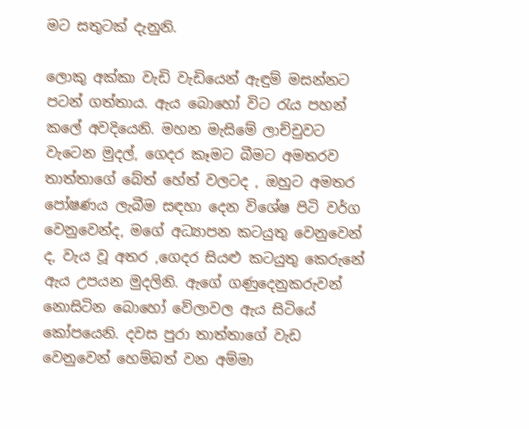මට සතුටක් දැනුනි.

ලොකු අක්කා වැඩි වැඩියෙන් ඇඳුම් මසන්නට පටන් ගත්තාය. ඇය බොහෝ විට රැය පහන් කලේ අවදියෙනි. මහන මැසිමේ ලාච්චුවට වැටෙන මුදල්, ගෙදර කෑමට බීමට අමතරව තාත්තාගේ බේත් හේත් වලටද , ඔහුට අමතර පෝෂණය ලැබීම සඳහා දෙන විශේෂ පිටි වර්ග වෙනුවෙන්ද, මගේ අධ්‍යාපන කටයුතු වෙනුවෙන් ද, වැය වූ අතර ,ගෙදර සියළු කටයුතු කෙරුනේ ඇය උපයන මුදලිනි. ඇගේ ගණුදෙනුකරුවන් නොසිටින බොහෝ වේලාවල ඇය සිටියේ කෝපයෙනි. දවස පුරා තාත්තාගේ වැඩ වෙනුවෙන් හෙම්බත් වන අම්මා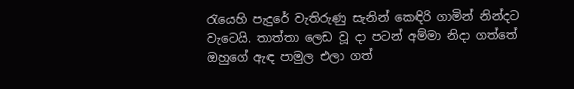රැයෙහි පැදුරේ වැතිරුණු සැනින් කෙඳිරි ගාමින් නින්දට වැටෙයි. තාත්තා ලෙඩ වූ දා පටන් අම්මා නිදා ගත්තේ ඔහුගේ ඇඳ පාමුල එලා ගත්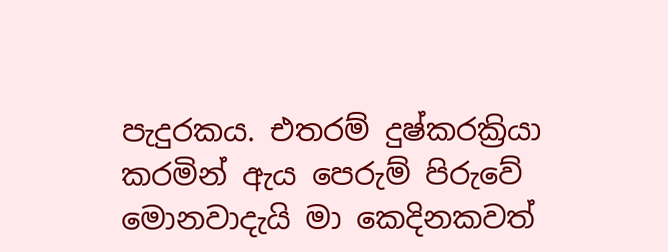පැදුරකය. එතරම් දුෂ්කරක්‍රියා කරමින් ඇය පෙරුම් පිරුවේ මොනවාදැයි මා කෙදිනකවත්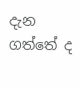දැන ගත්තේ ද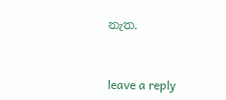නැත.


leave a reply